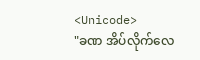<Unicode>
"ခဏ အိပ်လိုက်လေ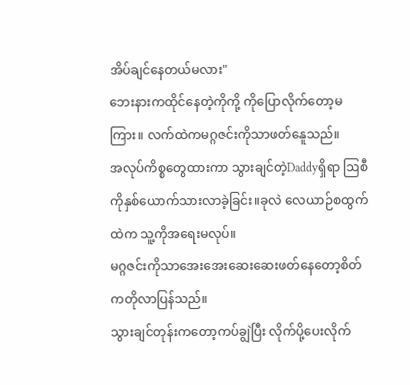အိပ်ချင်နေတယ်မလား"
ဘေးနားကထိုင်နေတဲ့ကိုကို့ ကိုပြောလိုက်တော့မကြား။ လက်ထဲကမဂ္ဂဇင်းကိုသာဖတ်နေူသည်။
အလုပ်ကိစ္စတွေထားကာ သွားချင်တဲ့Daddyရှိရာ ဩစီကိုနှစ်ယောက်သားလာခဲ့ခြင်း။ခုလဲ လေယာဉ်စထွက်ထဲက သူ့ကိုအရေးမလုပ်။
မဂ္ဂဇင်းကိုသာအေးအေးဆေးဆေးဖတ်နေတော့စိတ်ကတိုလာပြန်သည်။
သွားချင်တုန်းကတော့ကပ်ချွဲပြီး လိုက်ပို့ပေးလိုက်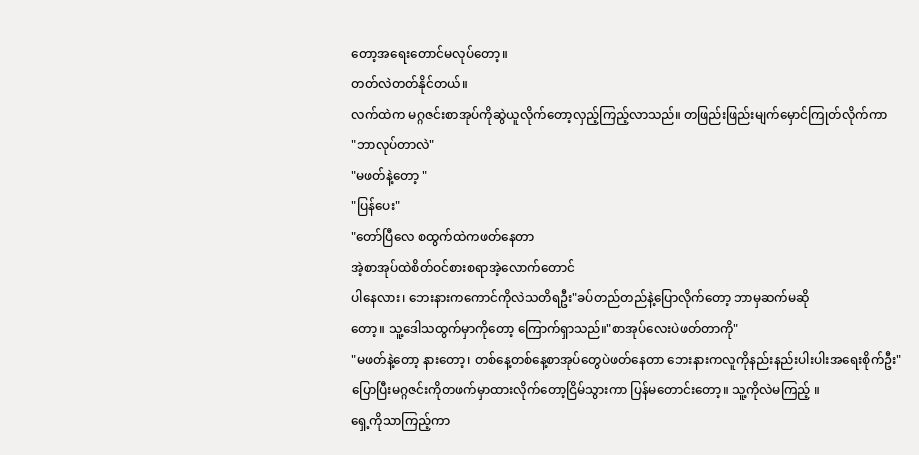တော့အရေးတောင်မလုပ်တော့။
တတ်လဲတတ်နိုင်တယ်။
လက်ထဲက မဂ္ဂဇင်းစာအုပ်ကိုဆွဲယူလိုက်တော့လှည့်ကြည့်လာသည်။ တဖြည်းဖြည်းမျက်မှောင်ကြုတ်လိုက်ကာ
"ဘာလုပ်တာလဲ"
"မဖတ်နဲ့တော့ "
"ပြန်ပေး"
"တော်ပြီလေ စထွက်ထဲကဖတ်နေတာ
အဲ့စာအုပ်ထဲစိတ်ဝင်စားစရာအဲ့လောက်တောင်
ပါနေလား၊ ဘေးနားကကောင်ကိုလဲသတိရဦး"ခပ်တည်တည်နဲ့ပြောလိုက်တော့ ဘာမှဆက်မဆို
တော့။ သူ့ဒေါသထွက်မှာကိုတော့ ကြောက်ရှာသည်။"စာအုပ်လေးပဲဖတ်တာကို"
"မဖတ်နဲ့တော့ နားတော့၊ တစ်နေ့တစ်နေ့စာအုပ်တွေပဲဖတ်နေတာ ဘေးနားကလူကိုနည်းနည်းပါးပါးအရေးစိုက်ဦး"
ပြောပြီးမဂ္ဂဇင်းကိုတဖက်မှာထားလိုက်တော့ငြိမ်သွားကာ ပြန်မတောင်းတော့။ သူ့ကိုလဲမကြည့် ။
ရှေ့ကိုသာကြည့်ကာ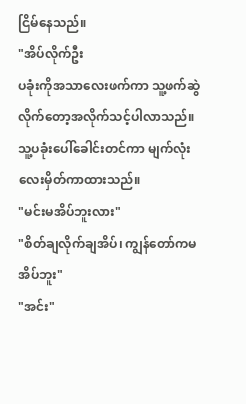ငြိမ်နေသည်။
"အိပ်လိုက်ဦး
ပခုံးကိုအသာလေးဖက်ကာ သူ့ဖက်ဆွဲလိုက်တော့အလိုက်သင့်ပါလာသည်။
သူ့ပခုံးပေါ်ခေါင်းတင်ကာ မျက်လုံးလေးမှိတ်ကာထားသည်။
"မင်းမအိပ်ဘူးလား"
"စိတ်ချလိုက်ချအိပ်၊ ကျွန်တော်ကမအိပ်ဘူး"
"အင်း"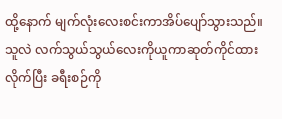ထို့နောက် မျက်လုံးလေးစင်းကာအိပ်ပျော်သွားသည်။ သူလဲ လက်သွယ်သွယ်လေးကိုယူကာဆုတ်ကိုင်ထားလိုက်ပြီး ခရီးစဉ်ကို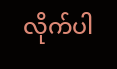လိုက်ပါ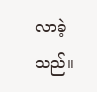လာခဲ့သည်။